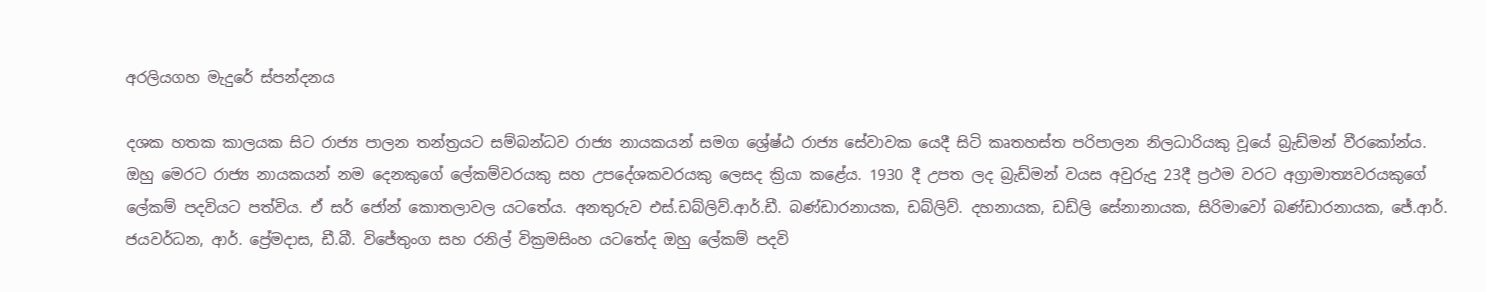අරලියගහ මැදුරේ ස්පන්දනය

දශක හතක කාලයක සිට රාජ්‍ය පාලන තන්ත්‍රයට සම්බන්ධව රාජ්‍ය නායකයන් සමග ශ්‍රේෂ්ඨ රාජ්‍ය සේවාවක යෙදී සිටි කෘතහස්ත පරිපාලන නිලධාරියකු වූයේ බ්‍රැඩ්මන් වීරකෝන්ය. ඔහු මෙරට රාජ්‍ය නායකයන් නම දෙනකුගේ ලේකම්වරයකු සහ උපදේශකවරයකු ලෙසද ක්‍රියා කළේය. 1930 දී උපත ලද බ්‍රැඩ්මන් වයස අවුරුදු 23දී ප්‍රථම වරට අග්‍රාමාත්‍යවරයකුගේ ලේකම් පදවියට පත්විය. ඒ සර් ජෝන් කොතලාවල යටතේය. අනතුරුව එස්.ඩබ්ලිව්.ආර්.ඩී. බණ්ඩාරනායක, ඩබ්ලිව්. දහනායක, ඩඩ්ලි සේනානායක, සිරිමාවෝ බණ්ඩාරනායක, ජේ.ආර්. ජයවර්ධන, ආර්. ප්‍රේමදාස, ඩී.බී. විජේතුංග සහ රනිල් වික්‍රමසිංහ යටතේද ඔහු ලේකම් පදවි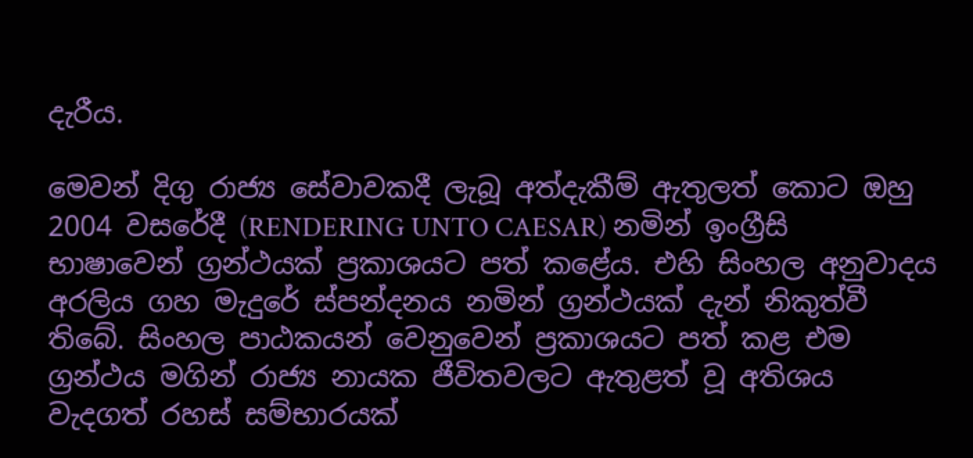දැරීය.

මෙවන් දිගු රාජ්‍ය සේවාවකදී ලැබූ අත්දැකීම් ඇතුලත් කොට ඔහු 2004 වසරේදී (RENDERING UNTO CAESAR) නමින් ඉංග්‍රීසි භාෂාවෙන් ග්‍රන්ථයක් ප්‍රකාශයට පත් කළේය. එහි සිංහල අනුවාදය අරලිය ගහ මැදුරේ ස්පන්දනය නමින් ග්‍රන්ථයක් දැන් නිකුත්වී තිබේ. සිංහල පාඨකයන් වෙනුවෙන් ප්‍රකාශයට පත් කළ එම ග්‍රන්ථය මගින් රාජ්‍ය නායක ජීවිතවලට ඇතුළත් වූ අතිශය වැදගත් රහස් සම්භාරයක්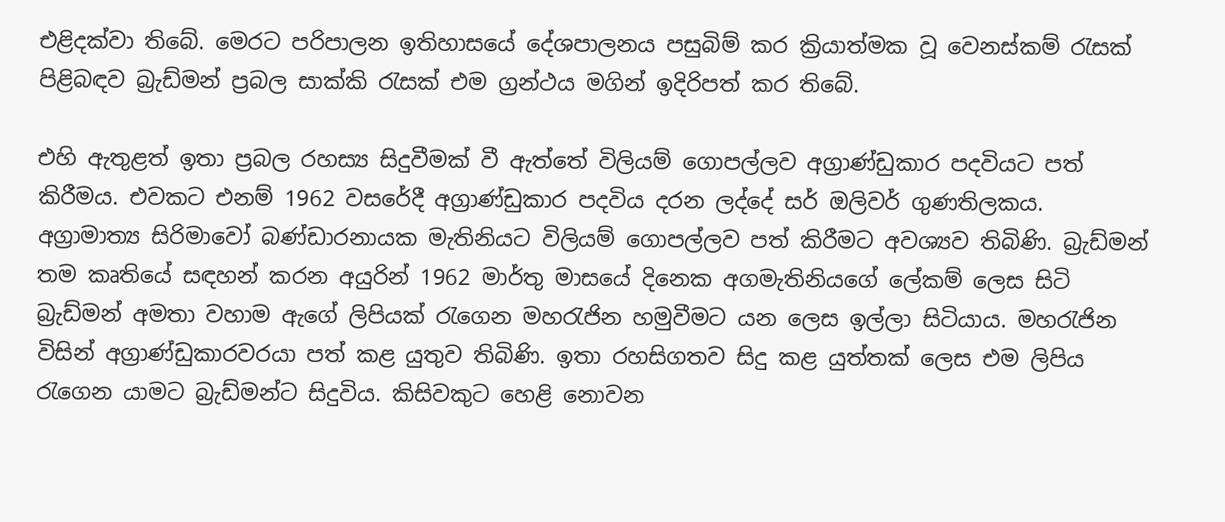එළිදක්වා තිබේ. මෙරට පරිපාලන ඉතිහාසයේ දේශපාලනය පසුබිම් කර ක්‍රියාත්මක වූ වෙනස්කම් රැසක් පිළිබඳව බ්‍රැඩ්මන් ප්‍රබල සාක්කි රැසක් එම ග්‍රන්ථය මගින් ඉදිරිපත් කර තිබේ.

එහි ඇතුළත් ඉතා ප්‍රබල රහස්‍ය සිදුවීමක් වී ඇත්තේ විලියම් ගොපල්ලව අග්‍රාණ්ඩුකාර පදවියට පත් කිරීමය. එවකට එනම් 1962 වසරේදී අග්‍රාණ්ඩුකාර පදවිය දරන ලද්දේ සර් ඔලිවර් ගුණතිලකය. අග්‍රාමාත්‍ය සිරිමාවෝ බණ්ඩාරනායක මැතිනියට විලියම් ගොපල්ලව පත් කිරීමට අවශ්‍යව තිබිණි. බ්‍රැඩ්මන් තම කෘතියේ සඳහන් කරන අයුරින් 1962 මාර්තු මාසයේ දිනෙක අගමැතිනියගේ ලේකම් ලෙස සිටි බ්‍රැඩ්මන් අමතා වහාම ඇගේ ලිපියක් රැගෙන මහරැජින හමුවීමට යන ලෙස ඉල්ලා සිටියාය. මහරැජින විසින් අග්‍රාණ්ඩුකාරවරයා පත් කළ යුතුව තිබිණි. ඉතා රහසිගතව සිදු කළ යුත්තක් ලෙස එම ලිපිය රැගෙන යාමට බ්‍රැඩ්මන්ට සිදුවිය. කිසිවකුට හෙළි නොවන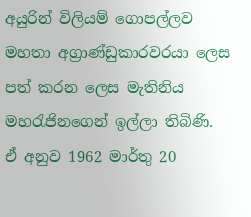අයුරින් විලියම් ගොපල්ලව මහතා අග්‍රාණ්ඩුකාරවරයා ලෙස පත් කරන ලෙස මැතිනිය මහරැජිනගෙන් ඉල්ලා තිබිණි. ඒ අනුව 1962 මාර්තු 20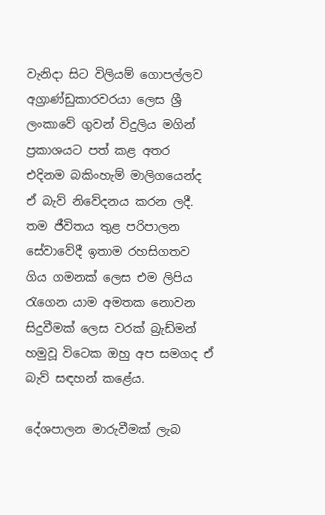වැනිදා සිට විලියම් ගොපල්ලව අග්‍රාණ්ඩුකාරවරයා ලෙස ශ්‍රී ලංකාවේ ගුවන් විදුලිය මගින් ප්‍රකාශයට පත් කළ අතර එදිනම බකිංහැම් මාලිගයෙන්ද ඒ බැව් නිවේදනය කරන ලදී. තම ජීවිතය තුළ පරිපාලන සේවාවේදී ඉතාම රහසිගතව ගිය ගමනක් ලෙස එම ලිපිය රැගෙන යාම අමතක නොවන සිදුවීමක් ලෙස වරක් බ්‍රැඩ්මන් හමුවූ විටෙක ඔහු අප සමගද ඒ බැව් සඳහන් කළේය.

දේශපාලන මාරුවීමක් ලැබ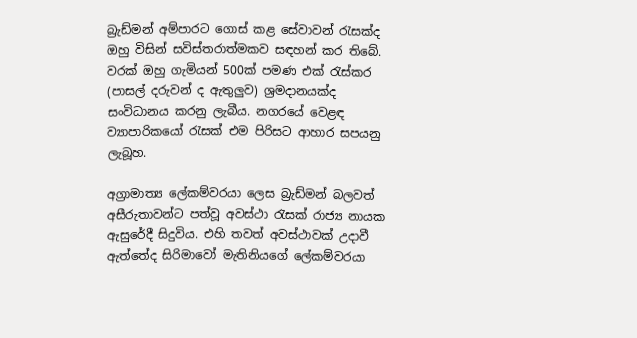බ්‍රැඩ්මන් අම්පාරට ගොස් කළ සේවාවන් රැසක්ද ඔහු විසින් සවිස්තරාත්මකව සඳහන් කර තිබේ. වරක් ඔහු ගැමියන් 500ක් පමණ එක් රැස්කර (පාසල් දරුවන් ද ඇතුලුව) ශ්‍රමදානයක්ද සංවිධානය කරනු ලැබීය. නගරයේ වෙළඳ ව්‍යාපාරිකයෝ රැසක් එම පිරිසට ආහාර සපයනු ලැබූහ.

අග්‍රාමාත්‍ය ලේකම්වරයා ලෙස බ්‍රැඩ්මන් බලවත් අසීරුතාවන්ට පත්වූ අවස්ථා රැසක් රාජ්‍ය නායක ඇසුරේදී සිදුවිය. එහි තවත් අවස්ථාවක් උදාවී ඇත්තේද සිරිමාවෝ මැතිනියගේ ලේකම්වරයා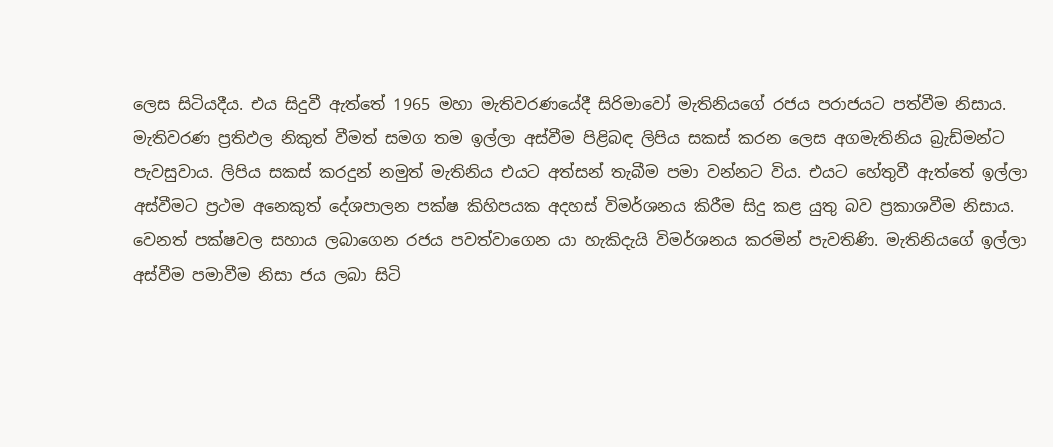ලෙස සිටියදීය. එය සිදුවී ඇත්තේ 1965 මහා මැතිවරණයේදී සිරිමාවෝ මැතිනියගේ රජය පරාජයට පත්වීම නිසාය. මැතිවරණ ප්‍රතිඵල නිකුත් වීමත් සමග තම ඉල්ලා අස්වීම පිළිබඳ ලිපිය සකස් කරන ලෙස අගමැතිනිය බ්‍රැඩ්මන්ට පැවසුවාය. ලිපිය සකස් කරදුන් නමුත් මැතිනිය එයට අත්සන් තැබීම පමා වන්නට විය. එයට හේතුවී ඇත්තේ ඉල්ලා අස්වීමට ප්‍රථම අනෙකුත් දේශපාලන පක්ෂ කිහිපයක අදහස් විමර්ශනය කිරීම සිදු කළ යුතු බව ප්‍රකාශවීම නිසාය. වෙනත් පක්ෂවල සහාය ලබාගෙන රජය පවත්වාගෙන යා හැකිදැයි විමර්ශනය කරමින් පැවතිණි. මැතිනියගේ ඉල්ලා අස්වීම පමාවීම නිසා ජය ලබා සිටි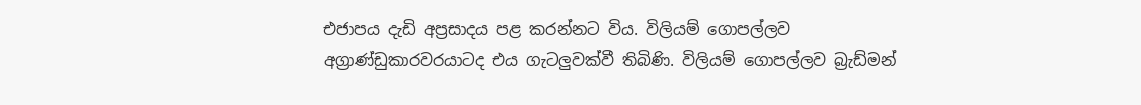එජාපය දැඩි අප්‍රසාදය පළ කරන්නට විය. විලියම් ගොපල්ලව අග්‍රාණ්ඩුකාරවරයාටද එය ගැටලුවක්වී තිබිණි. විලියම් ගොපල්ලව බ්‍රැඩ්මන්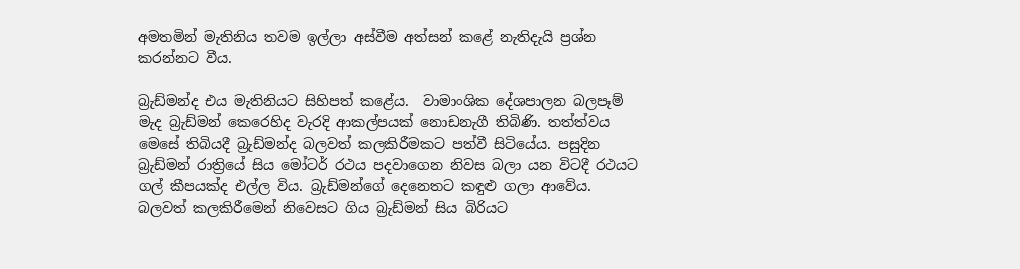අමතමින් මැතිනිය තවම ඉල්ලා අස්වීම අත්සන් කළේ නැතිදැයි ප්‍රශ්න කරන්නට වීය.

බ්‍රැඩ්මන්ද එය මැතිනියට සිහිපත් කළේය.  වාමාංශික දේශපාලන බලපෑම් මැද බ්‍රැඩ්මන් කෙරෙහිද වැරදි ආකල්පයක් නොඩනැගී තිබිණි. තත්ත්වය මෙසේ තිබියදී බ්‍රැඩ්මන්ද බලවත් කලකිරීමකට පත්වී සිටියේය. පසුදින බ්‍රැඩ්මන් රාත්‍රියේ සිය මෝටර් රථය පදවාගෙන නිවස බලා යන විටදී රථයට ගල් කීපයක්ද එල්ල විය. බ්‍රැඩ්මන්ගේ දෙනෙතට කඳුළු ගලා ආවේය. බලවත් කලකිරීමෙන් නිවෙසට ගිය බ්‍රැඩ්මන් සිය බිරියට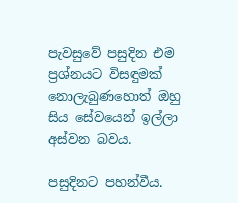පැවසුවේ පසුදින එම ප්‍රශ්නයට විසඳුමක් නොලැබුණහොත් ඔහු සිය සේවයෙන් ඉල්ලා අස්වන බවය.

පසුදිනට පහන්වීය.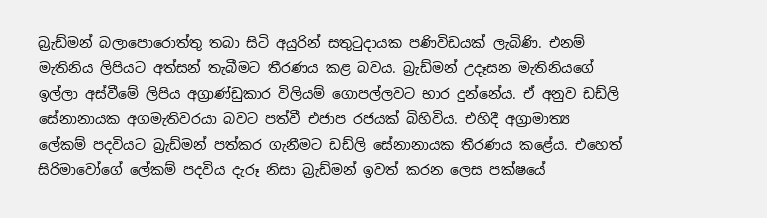බ්‍රැඩ්මන් බලාපොරොත්තු තබා සිටි අයුරින් සතුටුදායක පණිවිඩයක් ලැබිණි. එනම් මැතිනිය ලිපියට අත්සන් තැබීමට තීරණය කළ බවය. බ්‍රැඩ්මන් උදෑසන මැතිනියගේ ඉල්ලා අස්වීමේ ලිපිය අග්‍රාණ්ඩුකාර විලියම් ගොපල්ලවට භාර දුන්නේය. ඒ අනුව ඩඩ්ලි සේනානායක අගමැතිවරයා බවට පත්වී එජාප රජයක් බිහිවිය. එහිදී අග්‍රාමාත්‍ය ලේකම් පදවියට බ්‍රැඩ්මන් පත්කර ගැනීමට ඩඩ්ලි සේනානායක තීරණය කළේය. එහෙත් සිරිමාවෝගේ ලේකම් පදවිය දැරූ නිසා බ්‍රැඩ්මන් ඉවත් කරන ලෙස පක්ෂයේ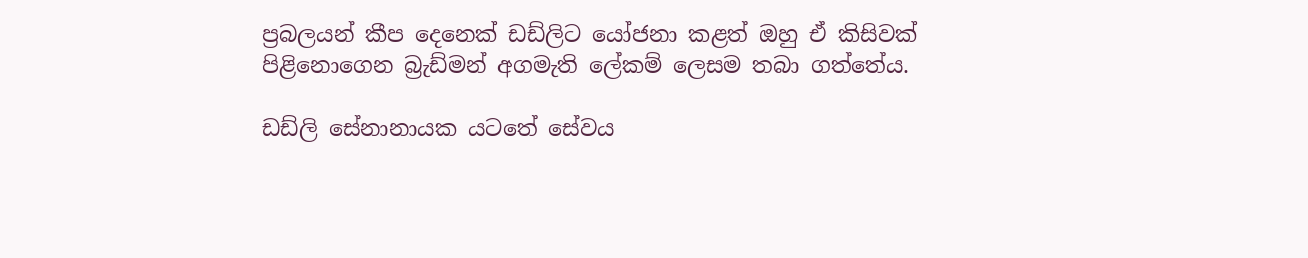ප්‍රබලයන් කීප දෙනෙක් ඩඩ්ලිට යෝජනා කළත් ඔහු ඒ කිසිවක් පිළිනොගෙන බ්‍රැඩ්මන් අගමැති ලේකම් ලෙසම තබා ගත්තේය.

ඩඩ්ලි සේනානායක යටතේ සේවය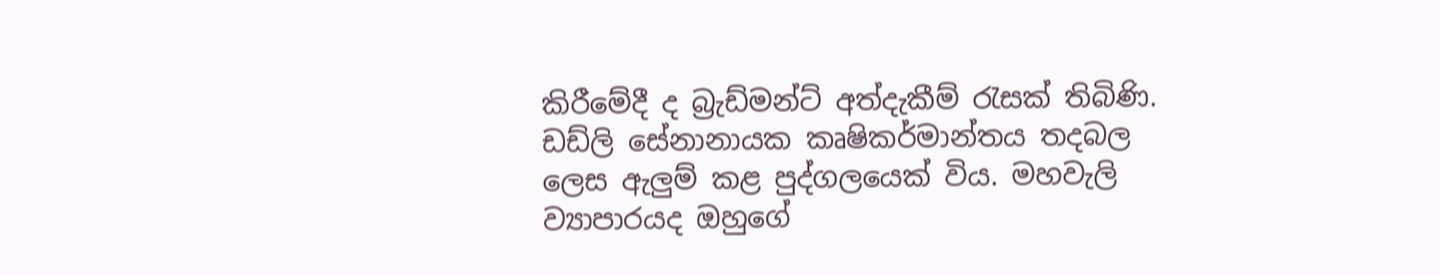කිරීමේදී ද බ්‍රැඩ්මන්ට් අත්දැකීම් රැසක් තිබිණි. ඩඩ්ලි සේනානායක කෘෂිකර්මාන්තය තදබල ලෙස ඇලුම් කළ පුද්ගලයෙක් විය. මහවැලි ව්‍යාපාරයද ඔහුගේ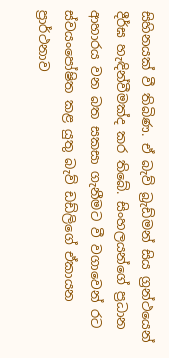සිහිනයක් වී තිබිණ. ඒ බැව් බ්‍රැඩ්මන් සිය ග්‍රන්ථයෙන් දීර්ඝ හැඳින්වීමක්ද කර තිබේ. සිංහලයන්ගේ ප්‍රධාන ආහාරය වන බත සකසා ගැනීමට වී වගාවෙන් රට ස්වයංපෝෂිත කළ යුතු බැව් ඩඩ්ලිගේ ඒකායන ප්‍රාර්ථනාව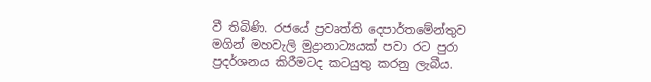වී තිබිණි. රජයේ ප්‍රවෘත්ති දෙපාර්තමේන්තුව මගින් මහවැලි මුද්‍රානාට්‍යයක් පවා රට පුරා ප්‍රදර්ශනය කිරීමටද කටයුතු කරනු ලැබීය.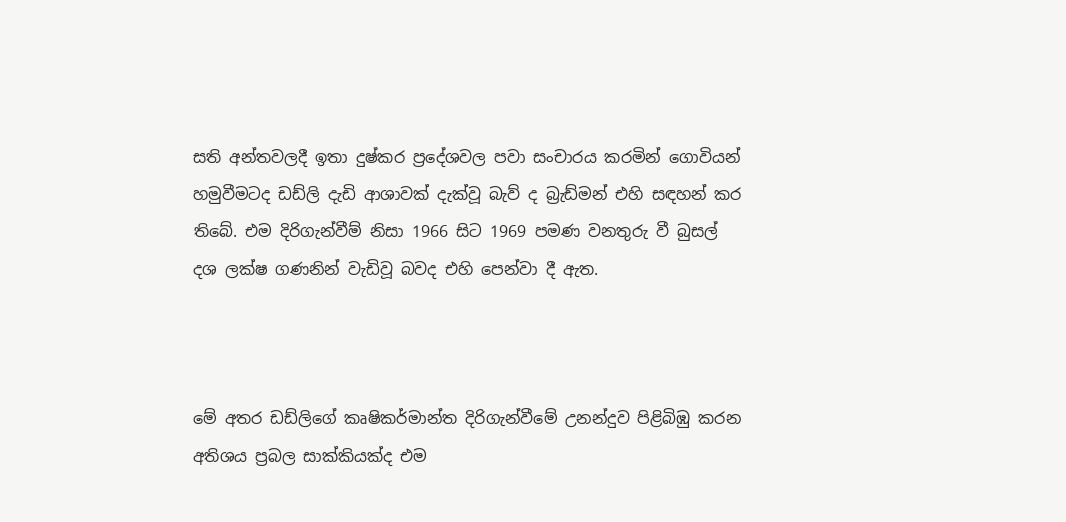සති අන්තවලදී ඉතා දුෂ්කර ප්‍රදේශවල පවා සංචාරය කරමින් ගොවියන් හමුවීමටද ඩඩ්ලි දැඩි ආශාවක් දැක්වූ බැව් ද බ්‍රැඩ්මන් එහි සඳහන් කර තිබේ. එම දිරිගැන්වීම් නිසා 1966 සිට 1969 පමණ වනතුරු වී බුසල් දශ ලක්ෂ ගණනින් වැඩිවූ බවද එහි පෙන්වා දී ඇත.



මේ අතර ඩඩ්ලිගේ කෘෂිකර්මාන්ත දිරිගැන්වීමේ උනන්දුව පිළිබිඹු කරන අතිශය ප්‍රබල සාක්කියක්ද එම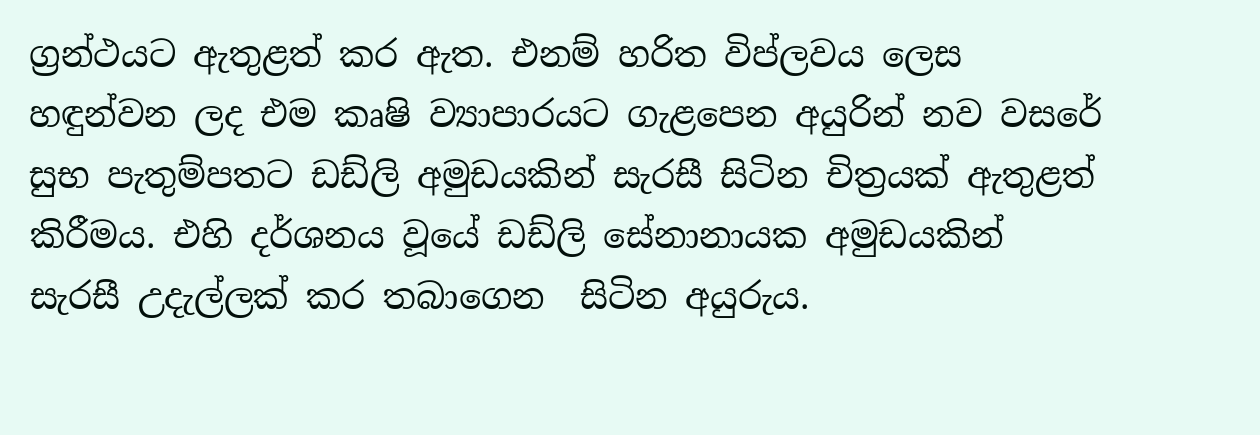ග්‍රන්ථයට ඇතුළත් කර ඇත. එනම් හරිත විප්ලවය ලෙස හඳුන්වන ලද එම කෘෂි ව්‍යාපාරයට ගැළපෙන අයුරින් නව වසරේ සුභ පැතුම්පතට ඩඩ්ලි අමුඩයකින් සැරසී සිටින චිත්‍රයක් ඇතුළත් කිරීමය. එහි දර්ශනය වූයේ ඩඩ්ලි සේනානායක අමුඩයකින් සැරසී උදැල්ලක් කර තබාගෙන  සිටින අයුරුය.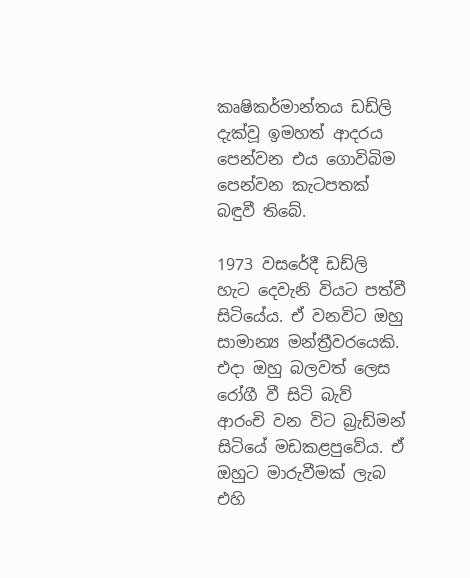කෘෂිකර්මාන්තය ඩඩ්ලි දැක්වූ ඉමහත් ආදරය පෙන්වන එය ගොවිබිම පෙන්වන කැටපතක් බඳුවී තිබේ.

1973 වසරේදී ඩඩ්ලි හැට දෙවැනි වියට පත්වී සිටියේය. ඒ වනවිට ඔහු සාමාන්‍ය මන්ත්‍රීවරයෙකි. එදා ඔහු බලවත් ලෙස රෝගී වී සිටි බැව් ආරංචි වන විට බ්‍රැඩ්මන් සිටියේ මඩකළපුවේය. ඒ ඔහුට මාරුවීමක් ලැබ එහි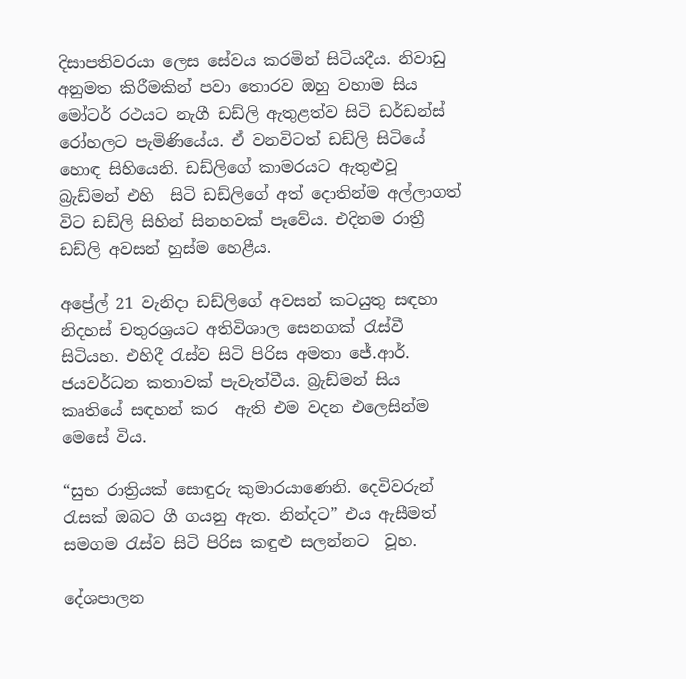දිසාපතිවරයා ලෙස සේවය කරමින් සිටියදීය. නිවාඩු අනුමත කිරීමකින් පවා තොරව ඔහු වහාම සිය මෝටර් රථයට නැගී ඩඩ්ලි ඇතුළත්ව සිටි ඩර්ඩන්ස් රෝහලට පැමිණියේය. ඒ වනවිටත් ඩඩ්ලි සිටියේ හොඳ සිහියෙනි. ඩඩ්ලිගේ කාමරයට ඇතුළුවූ බ්‍රැඩ්මන් එහි  සිටි ඩඩ්ලිගේ අත් දොතින්ම අල්ලාගත් විට ඩඩ්ලි සිහින් සිනහවක් පෑවේය. එදිනම රාත්‍රී ඩඩ්ලි අවසන් හුස්ම හෙළීය.

අප්‍රේල් 21 වැනිදා ඩඩ්ලිගේ අවසන් කටයුතු සඳහා නිදහස් චතුරශ්‍රයට අතිවිශාල සෙනගක් රැස්වී සිටියහ. එහිදී රැස්ව සිටි පිරිස අමතා ජේ.ආර්. ජයවර්ධන කතාවක් පැවැත්වීය. බ්‍රැඩ්මන් සිය කෘතියේ සඳහන් කර  ඇති එම වදන එලෙසින්ම මෙසේ විය.

“සුභ රාත්‍රියක් සොඳුරු කුමාරයාණෙනි. දෙවිවරුන් රැසක් ඔබට ගී ගයනු ඇත. නින්දට” එය ඇසීමත් සමගම රැස්ව සිටි පිරිස කඳුළු සලන්නට  වූහ.

දේශපාලන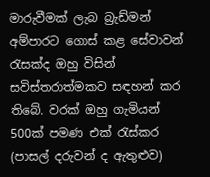මාරුවීමක් ලැබ බ්‍රැඩ්මන් අම්පාරට ගොස් කළ සේවාවන් රැසක්ද ඔහු විසින් සවිස්තරාත්මකව සඳහන් කර තිබේ. වරක් ඔහු ගැමියන් 500ක් පමණ එක් රැස්කර (පාසල් දරුවන් ද ඇතුළුව)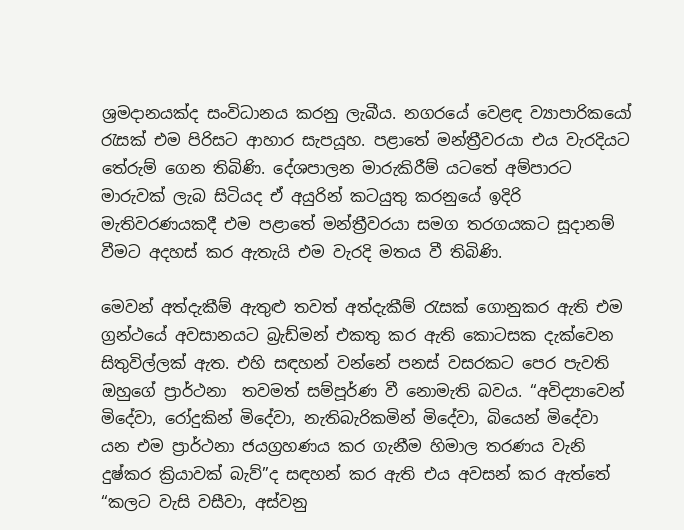ශ්‍රමදානයක්ද සංවිධානය කරනු ලැබීය. නගරයේ වෙළඳ ව්‍යාපාරිකයෝ රැසක් එම පිරිසට ආහාර සැපයූහ. පළාතේ මන්ත්‍රීවරයා එය වැරදියට තේරුම් ගෙන තිබිණි. දේශපාලන මාරුකිරීම් යටතේ අම්පාරට මාරුවක් ලැබ සිටියද ඒ අයුරින් කටයුතු කරනුයේ ඉදිරි මැතිවරණයකදී එම පළාතේ මන්ත්‍රීවරයා සමග තරගයකට සූදානම් වීමට අදහස් කර ඇතැයි එම වැරදි මතය වී තිබිණි.

මෙවන් අත්දැකීම් ඇතුළු තවත් අත්දැකීම් රැසක් ගොනුකර ඇති එම ග්‍රන්ථයේ අවසානයට බ්‍රැඩ්මන් එකතු කර ඇති කොටසක දැක්වෙන සිතුවිල්ලක් ඇත. එහි සඳහන් වන්නේ පනස් වසරකට පෙර පැවති ඔහුගේ ප්‍රාර්ථනා  තවමත් සම්පූර්ණ වී නොමැති බවය. “අවිද්‍යාවෙන් මිදේවා, රෝදුකින් මිදේවා, නැතිබැරිකමින් මිදේවා, බියෙන් මිදේවා යන එම ප්‍රාර්ථනා ජයග්‍රහණය කර ගැනීම හිමාල තරණය වැනි දුෂ්කර ක්‍රියාවක් බැව්”ද සඳහන් කර ඇති එය අවසන් කර ඇත්තේ “කලට වැසි වසීවා, අස්වනු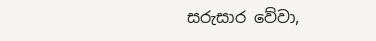සරුසාර වේවා,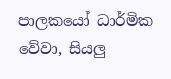පාලකයෝ ධාර්මික වේවා, සියලු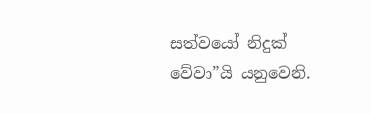සත්වයෝ නිදුක් වේවා”යි යනුවෙනි.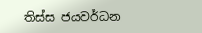තිස්ස ජයවර්ධන